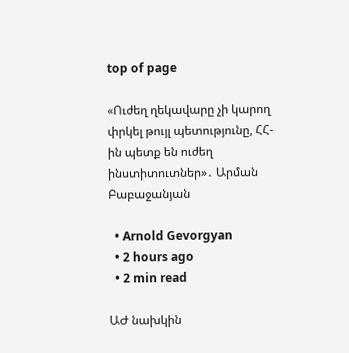top of page

«Ուժեղ ղեկավարը չի կարող փրկել թույլ պետությունը, ՀՀ-ին պետք են ուժեղ ինստիտուտներ»․ Արման Բաբաջանյան

  • Arnold Gevorgyan
  • 2 hours ago
  • 2 min read

ԱԺ նախկին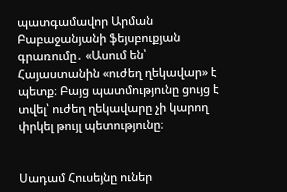պատգամավոր Արման Բաբաջանյանի ֆեյսբուքյան գրառումը․ «Ասում են՝ Հայաստանին «ուժեղ ղեկավար» է պետք։ Բայց պատմությունը ցույց է տվել՝ ուժեղ ղեկավարը չի կարող փրկել թույլ պետությունը։


Սադամ Հուսեյնը ուներ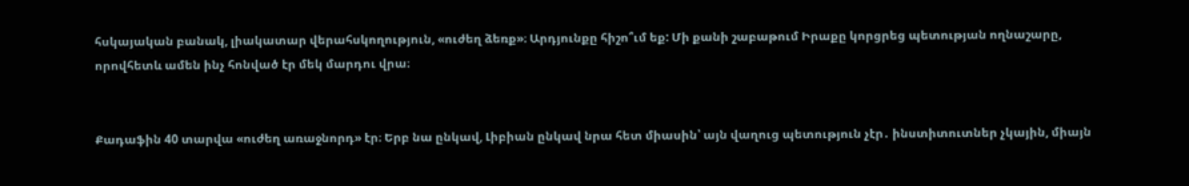հսկայական բանակ, լիակատար վերահսկողություն, «ուժեղ ձեռք»։ Արդյունքը հիշո՞ւմ եք: Մի քանի շաբաթում Իրաքը կորցրեց պետության ողնաշարը, որովհետև ամեն ինչ հոնված էր մեկ մարդու վրա։


Քադաֆին 40 տարվա «ուժեղ առաջնորդ» էր։ Երբ նա ընկավ, Լիբիան ընկավ նրա հետ միասին՝ այն վաղուց պետություն չէր․ ինստիտուտներ չկային, միայն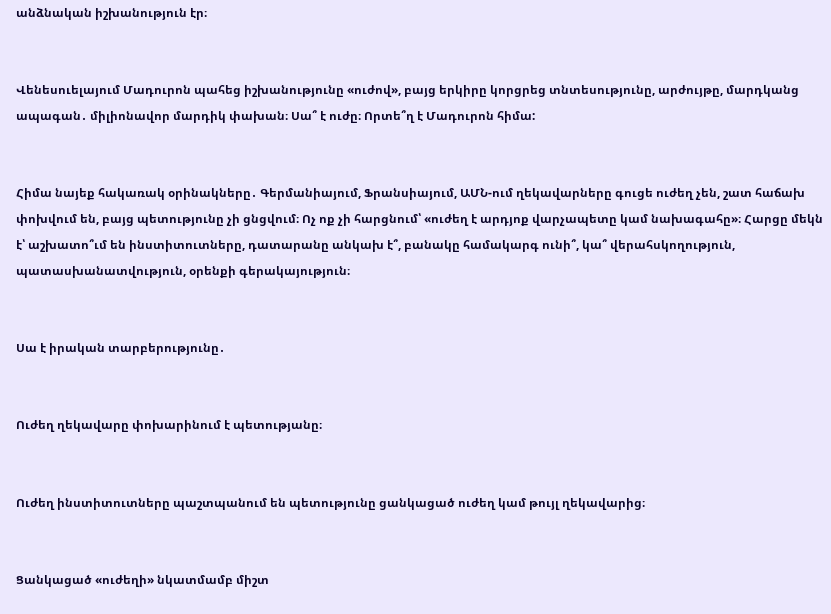անձնական իշխանություն էր։


Վենեսուելայում Մադուրոն պահեց իշխանությունը «ուժով», բայց երկիրը կորցրեց տնտեսությունը, արժույթը, մարդկանց ապագան․ միլիոնավոր մարդիկ փախան։ Սա՞ է ուժը։ Որտե՞ղ է Մադուրոն հիմա:


Հիմա նայեք հակառակ օրինակները․ Գերմանիայում, Ֆրանսիայում, ԱՄՆ-ում ղեկավարները գուցե ուժեղ չեն, շատ հաճախ փոխվում են, բայց պետությունը չի ցնցվում։ Ոչ ոք չի հարցնում՝ «ուժեղ է արդյոք վարչապետը կամ նախագահը»։ Հարցը մեկն է՝ աշխատո՞ւմ են ինստիտուտները, դատարանը անկախ է՞, բանակը համակարգ ունի՞, կա՞ վերահսկողություն, պատասխանատվություն, օրենքի գերակայություն։


Սա է իրական տարբերությունը․


Ուժեղ ղեկավարը փոխարինում է պետությանը։


Ուժեղ ինստիտուտները պաշտպանում են պետությունը ցանկացած ուժեղ կամ թույլ ղեկավարից։


Ցանկացած «ուժեղի» նկատմամբ միշտ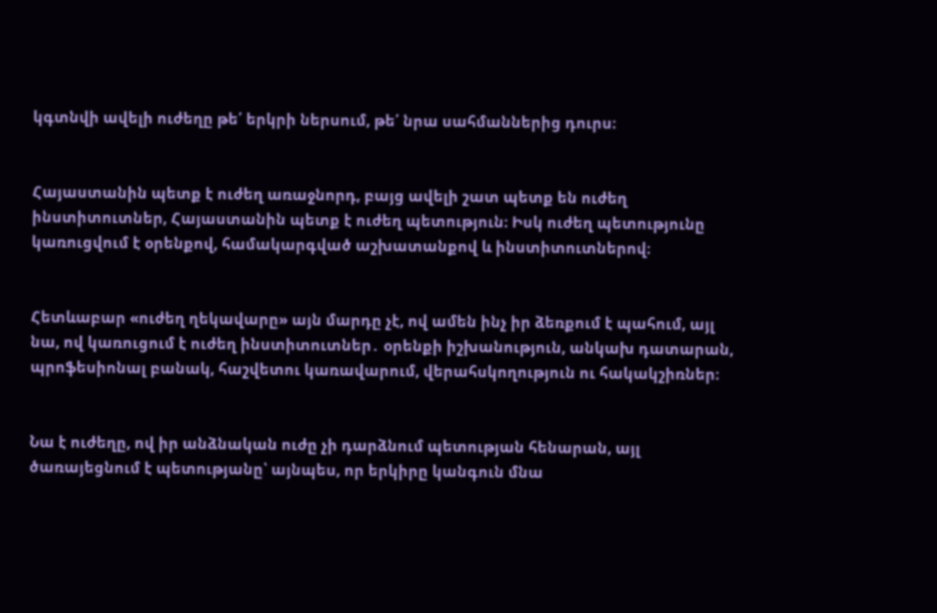կգտնվի ավելի ուժեղը թե՛ երկրի ներսում, թե՛ նրա սահմաններից դուրս։


Հայաստանին պետք է ուժեղ առաջնորդ, բայց ավելի շատ պետք են ուժեղ ինստիտուտներ, Հայաստանին պետք է ուժեղ պետություն։ Իսկ ուժեղ պետությունը կառուցվում է օրենքով, համակարգված աշխատանքով և ինստիտուտներով։


Հետևաբար «ուժեղ ղեկավարը» այն մարդը չէ, ով ամեն ինչ իր ձեռքում է պահում, այլ նա, ով կառուցում է ուժեղ ինստիտուտներ․ օրենքի իշխանություն, անկախ դատարան, պրոֆեսիոնալ բանակ, հաշվետու կառավարում, վերահսկողություն ու հակակշիռներ։


Նա է ուժեղը, ով իր անձնական ուժը չի դարձնում պետության հենարան, այլ ծառայեցնում է պետությանը՝ այնպես, որ երկիրը կանգուն մնա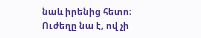նաև իրենից հետո։ Ուժեղը նա է, ով չի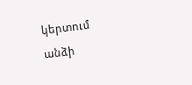կերտում անձի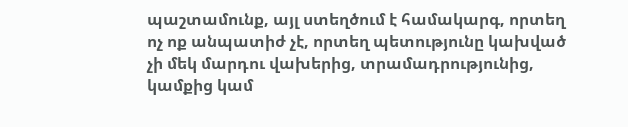պաշտամունք, այլ ստեղծում է համակարգ, որտեղ ոչ ոք անպատիժ չէ, որտեղ պետությունը կախված չի մեկ մարդու վախերից, տրամադրությունից, կամքից կամ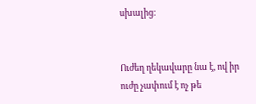սխալից։


Ուժեղ ղեկավարը նա է, ով իր ուժը չափում է ոչ թե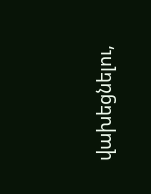վախեցնելու,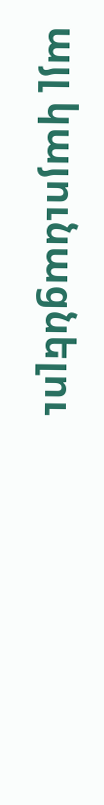այլ կայունացնելու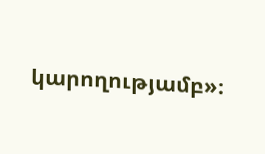կարողությամբ»։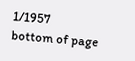1/1957
bottom of page